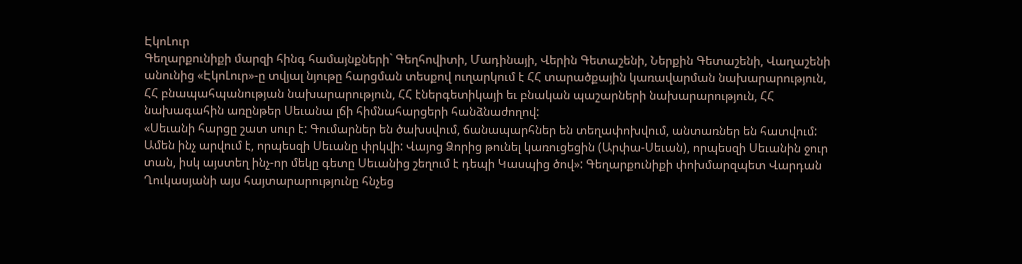ԷկոԼուր
Գեղարքունիքի մարզի հինգ համայնքների` Գեղհովիտի, Մադինայի, Վերին Գետաշենի, Ներքին Գետաշենի, Վաղաշենի անունից «ԷկոԼուր»-ը տվյալ նյութը հարցման տեսքով ուղարկում է ՀՀ տարածքային կառավարման նախարարություն, ՀՀ բնապահպանության նախարարություն, ՀՀ էներգետիկայի եւ բնական պաշարների նախարարություն, ՀՀ նախագահին առընթեր Սեւանա լճի հիմնահարցերի հանձնաժողով:
«Սեւանի հարցը շատ սուր է: Գումարներ են ծախսվում, ճանապարհներ են տեղափոխվում, անտառներ են հատվում: Ամեն ինչ արվում է, որպեսզի Սեւանը փրկվի: Վայոց Ձորից թունել կառուցեցին (Արփա-Սեւան), որպեսզի Սեւանին ջուր տան, իսկ այստեղ ինչ-որ մեկը գետը Սեւանից շեղում է դեպի Կասպից ծով»: Գեղարքունիքի փոխմարզպետ Վարդան Ղուկասյանի այս հայտարարությունը հնչեց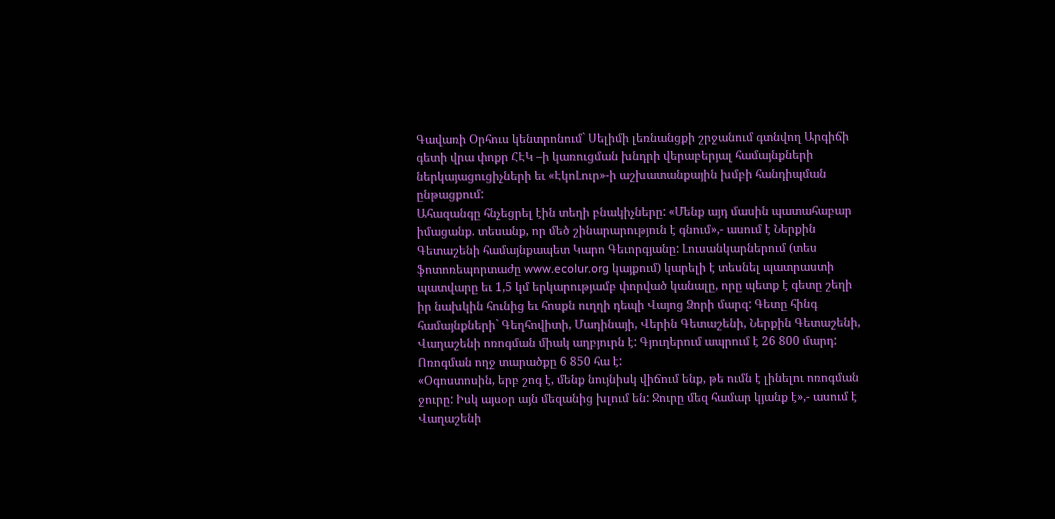Գավառի Օրհուս կենտրոնում` Սելիմի լեռնանցքի շրջանում գտնվող Արգիճի գետի վրա փոքր ՀԷԿ –ի կառուցման խնդրի վերաբերյալ համայնքների ներկայացուցիչների եւ «ԷկոԼուր»-ի աշխատանքային խմբի հանդիպման ընթացքում:
Ահազանգը հնչեցրել էին տեղի բնակիչները: «Մենք այդ մասին պատահաբար իմացանք. տեսանք, որ մեծ շինարարություն է գնում»,- ասում է Ներքին Գետաշենի համայնքապետ Կարո Գեւորգյանը: Լուսանկարներում (տես ֆոտոռեպորտաժը www.ecolur.org կայքում) կարելի է տեսնել պատրաստի պատվարը եւ 1,5 կմ երկարությամբ փորված կանալը, որը պետք է գետը շեղի իր նախկին հունից եւ հոսքն ուղղի դեպի Վայոց Ձորի մարզ: Գետը հինգ համայնքների` Գեղհովիտի, Մադինայի, Վերին Գետաշենի, Ներքին Գետաշենի, Վաղաշենի ոռոգման միակ աղբյուրն է: Գյուղերում ապրում է 26 800 մարդ: Ոռոգման ողջ տարածքը 6 850 հա է:
«Օգոստոսին, երբ շոգ է, մենք նույնիսկ վիճում ենք, թե ումն է լինելու ոռոգման ջուրը: Իսկ այսօր այն մեզանից խլում են: Ջուրը մեզ համար կյանք է»,- ասում է Վաղաշենի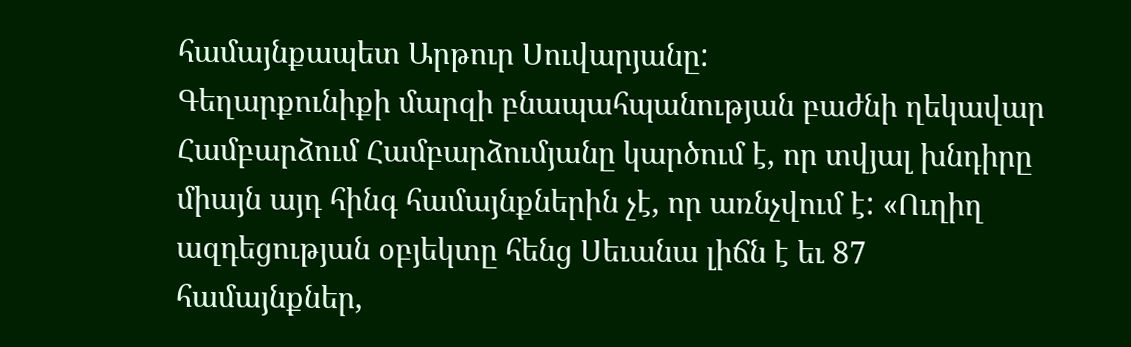համայնքապետ Արթուր Սուվարյանը:
Գեղարքունիքի մարզի բնապահպանության բաժնի ղեկավար Համբարձում Համբարձումյանը կարծում է, որ տվյալ խնդիրը միայն այդ հինգ համայնքներին չէ, որ առնչվում է: «Ուղիղ ազդեցության օբյեկտը հենց Սեւանա լիճն է եւ 87 համայնքներ,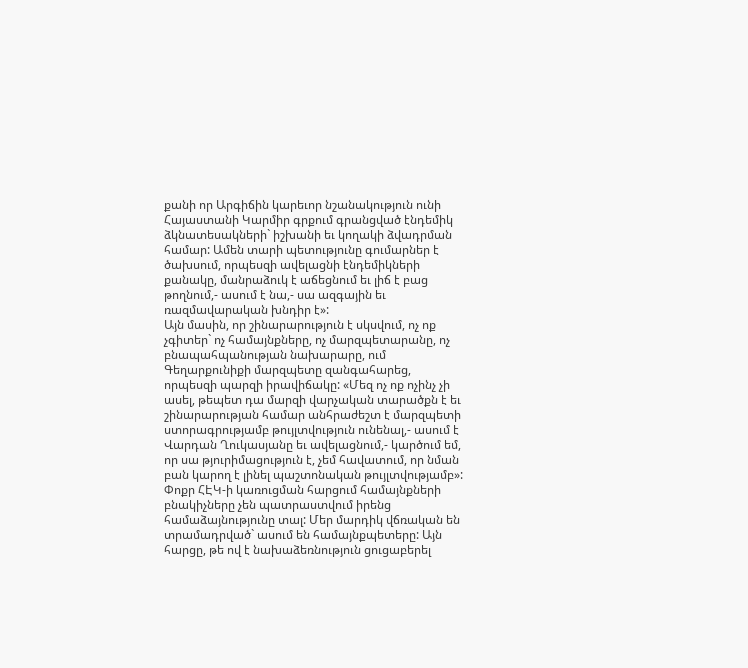քանի որ Արգիճին կարեւոր նշանակություն ունի Հայաստանի Կարմիր գրքում գրանցված էնդեմիկ ձկնատեսակների` իշխանի եւ կողակի ձվադրման համար: Ամեն տարի պետությունը գումարներ է ծախսում, որպեսզի ավելացնի էնդեմիկների քանակը, մանրաձուկ է աճեցնում եւ լիճ է բաց թողնում,- ասում է նա,- սա ազգային եւ ռազմավարական խնդիր է»:
Այն մասին, որ շինարարություն է սկսվում, ոչ ոք չգիտեր` ոչ համայնքները, ոչ մարզպետարանը, ոչ բնապահպանության նախարարը, ում Գեղարքունիքի մարզպետը զանգահարեց, որպեսզի պարզի իրավիճակը: «Մեզ ոչ ոք ոչինչ չի ասել, թեպետ դա մարզի վարչական տարածքն է եւ շինարարության համար անհրաժեշտ է մարզպետի ստորագրությամբ թույլտվություն ունենալ,- ասում է Վարդան Ղուկասյանը եւ ավելացնում,- կարծում եմ, որ սա թյուրիմացություն է, չեմ հավատում, որ նման բան կարող է լինել պաշտոնական թույլտվությամբ»:
Փոքր ՀԷԿ-ի կառուցման հարցում համայնքների բնակիչները չեն պատրաստվում իրենց համաձայնությունը տալ: Մեր մարդիկ վճռական են տրամադրված` ասում են համայնքպետերը: Այն հարցը, թե ով է նախաձեռնություն ցուցաբերել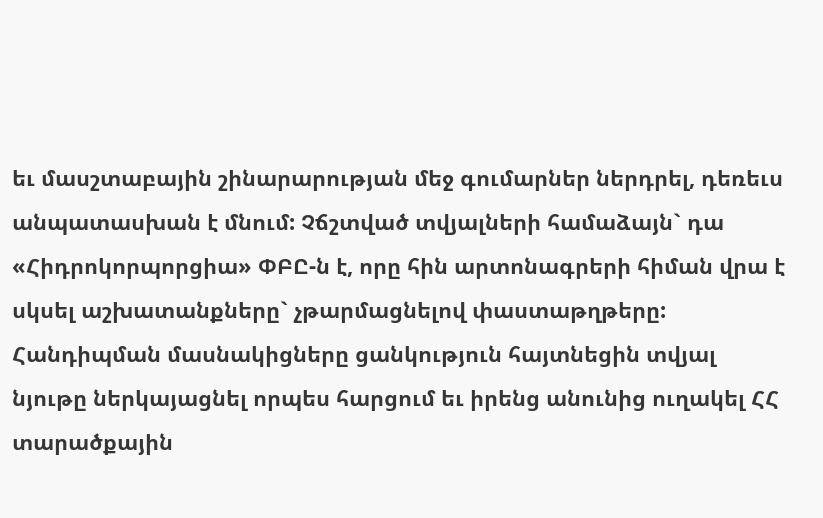եւ մասշտաբային շինարարության մեջ գումարներ ներդրել, դեռեւս անպատասխան է մնում: Չճշտված տվյալների համաձայն` դա «Հիդրոկորպորցիա» ՓԲԸ-ն է, որը հին արտոնագրերի հիման վրա է սկսել աշխատանքները` չթարմացնելով փաստաթղթերը:
Հանդիպման մասնակիցները ցանկություն հայտնեցին տվյալ նյութը ներկայացնել որպես հարցում եւ իրենց անունից ուղակել ՀՀ տարածքային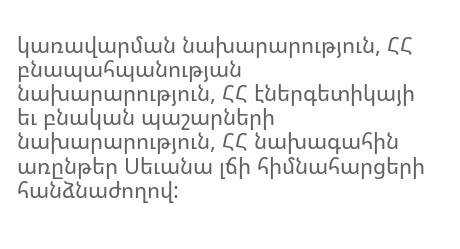կառավարման նախարարություն, ՀՀ բնապահպանության նախարարություն, ՀՀ էներգետիկայի եւ բնական պաշարների նախարարություն, ՀՀ նախագահին առընթեր Սեւանա լճի հիմնահարցերի հանձնաժողով: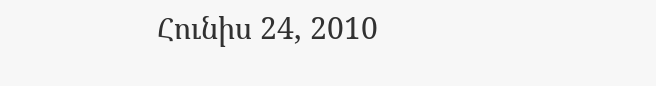Հունիս 24, 2010